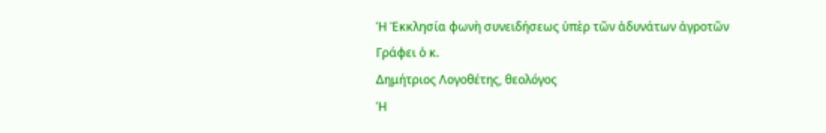Ἡ Ἐκκλησία φωνὴ συνειδήσεως ὑπὲρ τῶν ἀδυνάτων ἀγροτῶν
Γράφει ὁ κ.
Δημήτριος Λογοθέτης, θεολόγος
Ἡ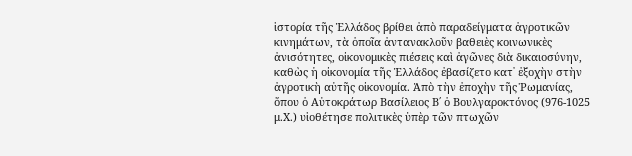ἱστορία τῆς Ἑλλάδος βρίθει ἀπὸ παραδείγματα ἀγροτικῶν κινημάτων, τὰ ὁποῖα ἀντανακλοῦν βαθειὲς κοινωνικὲς ἀνισότητες, οἰκονομικὲς πιέσεις καὶ ἀγῶνες διὰ δικαιοσύνην, καθὼς ἡ οἰκονομία τῆς Ἑλλάδος ἐβασίζετο κατ᾿ ἐξοχὴν στὴν ἀγροτικὴ αὐτῆς οἰκονομία. Ἀπὸ τὴν ἐποχὴν τῆς Ῥωμανίας, ὅπου ὁ Αὐτοκράτωρ Βασίλειος Β΄ ὁ Βουλγαροκτόνος (976-1025 μ.Χ.) υἱοθέτησε πολιτικὲς ὑπὲρ τῶν πτωχῶν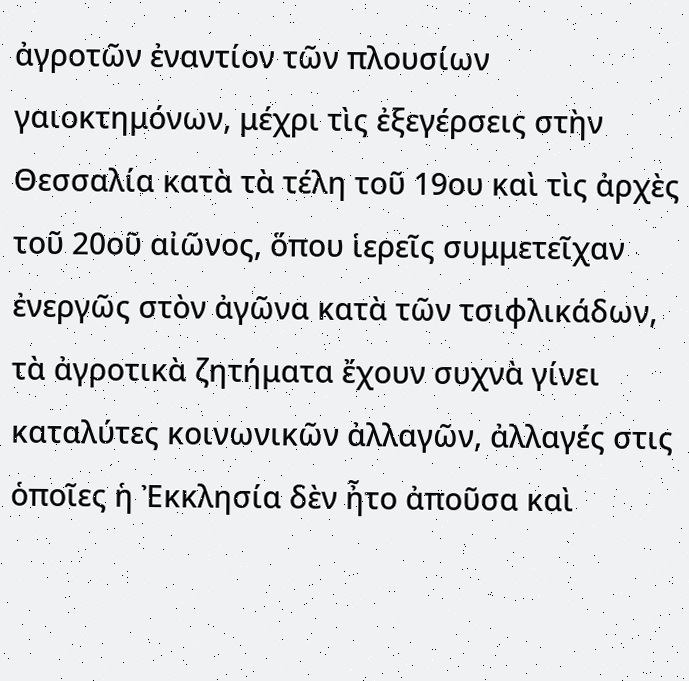ἀγροτῶν ἐναντίον τῶν πλουσίων γαιοκτημόνων, μέχρι τὶς ἐξεγέρσεις στὴν Θεσσαλία κατὰ τὰ τέλη τοῦ 19ου καὶ τὶς ἀρχὲς τοῦ 20οῦ αἰῶνος, ὅπου ἱερεῖς συμμετεῖχαν ἐνεργῶς στὸν ἀγῶνα κατὰ τῶν τσιφλικάδων, τὰ ἀγροτικὰ ζητήματα ἔχουν συχνὰ γίνει καταλύτες κοινωνικῶν ἀλλαγῶν, ἀλλαγές στις ὁποῖες ἡ Ἐκκλησία δὲν ἦτο ἀποῦσα καὶ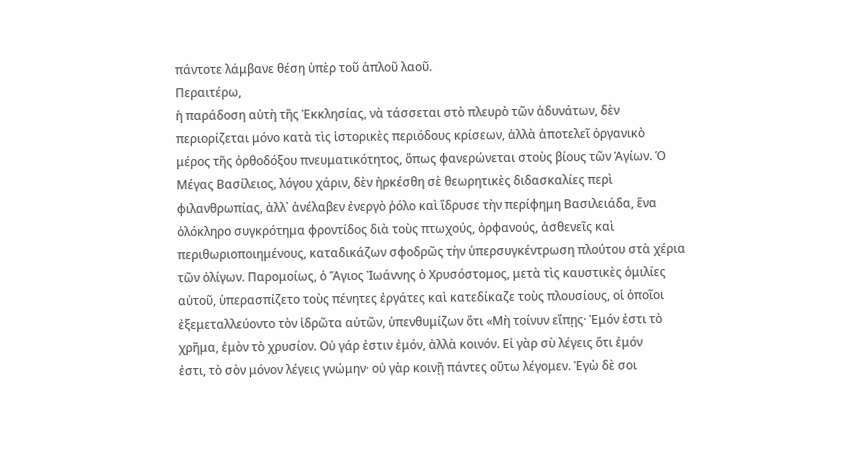πάντοτε λάμβανε θέση ὑπὲρ τοῦ ἁπλοῦ λαοῦ.
Περαιτέρω,
ἡ παράδοση αὐτὴ τῆς Ἐκκλησίας, νὰ τάσσεται στὸ πλευρὸ τῶν ἀδυνάτων, δὲν
περιορίζεται μόνο κατὰ τὶς ἱστορικὲς περιόδους κρίσεων, ἀλλὰ ἀποτελεῖ ὀργανικὸ
μέρος τῆς ὀρθοδόξου πνευματικότητος, ὅπως φανερώνεται στοὺς βίους τῶν Ἁγίων. Ὁ
Μέγας Βασίλειος, λόγου χάριν, δὲν ἠρκέσθη σὲ θεωρητικὲς διδασκαλίες περὶ
φιλανθρωπίας, ἀλλ᾿ ἀνέλαβεν ἐνεργὸ ῥόλο καὶ ἵδρυσε τὴν περίφημη Βασιλειάδα, ἕνα
ὁλόκληρο συγκρότημα φροντίδος διὰ τοὺς πτωχούς, ὀρφανούς, ἀσθενεῖς καὶ
περιθωριοποιημένους, καταδικάζων σφοδρῶς τὴν ὑπερσυγκέντρωση πλούτου στὰ χέρια
τῶν ὀλίγων. Παρομοίως, ὁ Ἅγιος Ἰωάννης ὁ Χρυσόστομος, μετὰ τὶς καυστικὲς ὁμιλίες
αὐτοῦ, ὑπερασπίζετο τοὺς πένητες ἐργάτες καὶ κατεδίκαζε τοὺς πλουσίους, οἱ ὁποῖοι
ἐξεμεταλλεύοντο τὸν ἱδρῶτα αὐτῶν, ὑπενθυμίζων ὅτι «Μὴ τοίνυν εἴπῃς· Ἐμόν ἐστι τὸ
χρῆμα, ἐμὸν τὸ χρυσίον. Οὐ γάρ ἐστιν ἐμόν, ἀλλὰ κοινόν. Εἰ γὰρ σὺ λέγεις ὅτι ἐμόν
ἐστι, τὸ σὸν μόνον λέγεις γνώμην· οὐ γὰρ κοινῇ πάντες οὕτω λέγομεν. Ἐγὼ δὲ σοι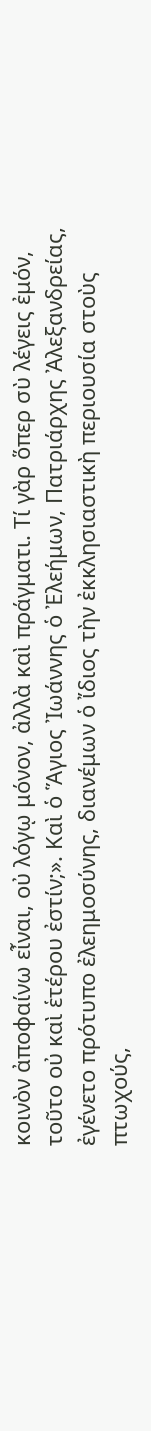κοινὸν ἀποφαίνω εἶναι, οὐ λόγῳ μόνον, ἀλλὰ καὶ πράγματι. Τί γὰρ ὅπερ σὺ λέγεις ἐμόν,
τοῦτο οὐ καὶ ἑτέρου ἐστίν;». Καὶ ὁ Ἅγιος Ἰωάννης ὁ Ἐλεήμων, Πατριάρχης Ἀλεξανδρείας,
ἐγένετο πρότυπο ἐλεημοσύνης, διανέμων ὁ ἴδιος τὴν ἐκκλησιαστικὴ περιουσία στοὺς
πτωχούς,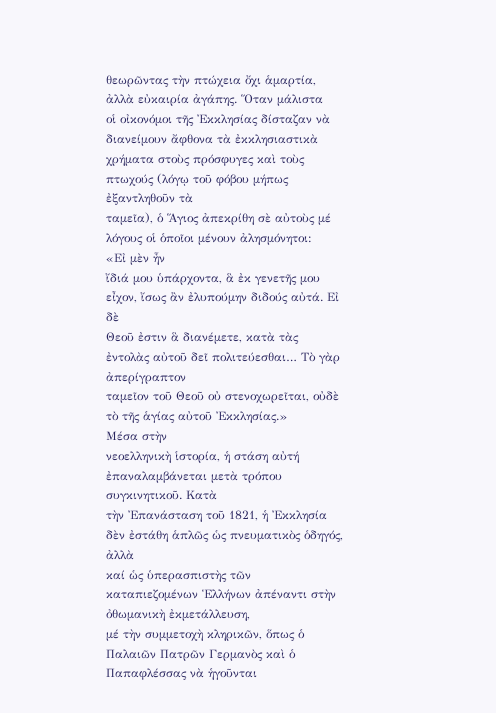θεωρῶντας τὴν πτώχεια ὄχι ἁμαρτία, ἀλλὰ εὐκαιρία ἀγάπης. Ὅταν μάλιστα
οἱ οἰκονόμοι τῆς Ἐκκλησίας δίσταζαν νὰ διανείμουν ἄφθονα τὰ ἐκκλησιαστικὰ
χρήματα στοὺς πρόσφυγες καὶ τοὺς πτωχούς (λόγῳ τοῦ φόβου μήπως ἐξαντληθοῦν τὰ
ταμεῖα), ὁ Ἅγιος ἀπεκρίθη σὲ αὐτοὺς μέ λόγους οἱ ὁποῖοι μένουν ἀλησμόνητοι:
«Εἰ μὲν ἦν
ἴδιά μου ὑπάρχοντα, ἃ ἐκ γενετῆς μου εἶχον, ἴσως ἂν ἐλυπούμην διδούς αὐτά. Εἰ δὲ
Θεοῦ ἐστιν ἃ διανέμετε, κατὰ τὰς ἐντολὰς αὐτοῦ δεῖ πολιτεύεσθαι… Τὸ γὰρ ἀπερίγραπτον
ταμεῖον τοῦ Θεοῦ οὐ στενοχωρεῖται, οὐδὲ τὸ τῆς ἁγίας αὐτοῦ Ἐκκλησίας.»
Μέσα στὴν
νεοελληνικὴ ἱστορία, ἡ στάση αὐτή ἐπαναλαμβάνεται μετὰ τρόπου συγκινητικοῦ. Κατὰ
τὴν Ἐπανάσταση τοῦ 1821, ἡ Ἐκκλησία δὲν ἐστάθη ἁπλῶς ὡς πνευματικὸς ὁδηγός, ἀλλὰ
καί ὡς ὑπερασπιστὴς τῶν καταπιεζομένων Ἑλλήνων ἀπέναντι στὴν ὀθωμανικὴ ἐκμετάλλευση,
μέ τὴν συμμετοχὴ κληρικῶν, ὅπως ὁ Παλαιῶν Πατρῶν Γερμανὸς καὶ ὁ Παπαφλέσσας νὰ ἡγοῦνται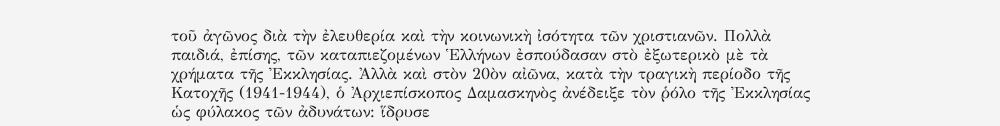τοῦ ἀγῶνος διὰ τὴν ἐλευθερία καὶ τὴν κοινωνικὴ ἰσότητα τῶν χριστιανῶν. Πολλὰ
παιδιά, ἐπίσης, τῶν καταπιεζομένων Ἑλλήνων ἐσπούδασαν στὸ ἐξωτερικὸ μὲ τὰ
χρήματα τῆς Ἐκκλησίας. Ἀλλὰ καὶ στὸν 20ὸν αἰῶνα, κατὰ τὴν τραγικὴ περίοδο τῆς
Κατοχῆς (1941-1944), ὁ Ἀρχιεπίσκοπος Δαμασκηνὸς ἀνέδειξε τὸν ῥόλο τῆς Ἐκκλησίας
ὡς φύλακος τῶν ἀδυνάτων: ἵδρυσε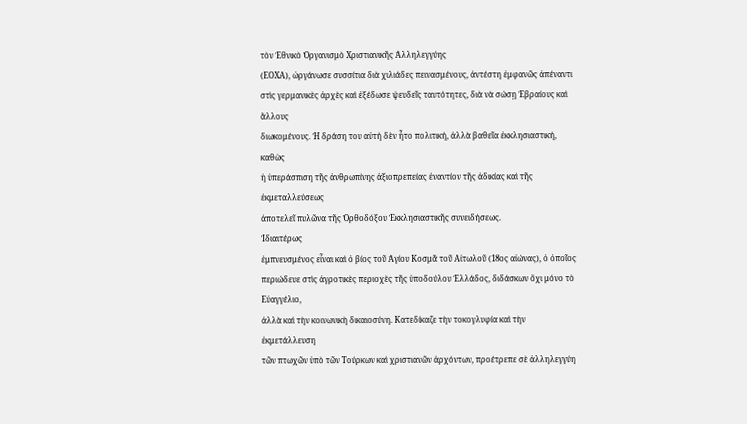τὸν Ἐθνικὸ Ὀργανισμὸ Χριστιανικῆς Ἀλληλεγγύης
(ΕΟΧΑ), ὠργάνωσε συσσίτια διὰ χιλιάδες πεινασμένους, ἀντέστη ἐμφανῶς ἀπέναντι
στὶς γερμανικὲς ἀρχὲς καὶ ἐξέδωσε ψευδεῖς ταυτότητες, διὰ νὰ σώσῃ Ἑβραίους καὶ ἄλλους
διωκομένους. Ἡ δράση του αὐτή δὲν ἦτο πολιτική, ἀλλὰ βαθεῖα ἐκκλησιαστική, καθὼς
ἡ ὑπεράσπιση τῆς ἀνθρωπίνης ἀξιοπρεπείας ἐναντίον τῆς ἀδικίας καὶ τῆς ἐκμεταλλεύσεως
ἀποτελεῖ πυλῶνα τῆς Ὀρθοδόξου Ἐκκλησιαστικῆς συνειδήσεως.
Ἰδιαιτέρως
ἐμπνευσμένος εἶναι καὶ ὁ βίος τοῦ Ἁγίου Κοσμᾶ τοῦ Αἰτωλοῦ (18ος αἰώνας), ὁ ὁποῖος
περιώδευε στὶς ἀγροτικὲς περιοχὲς τῆς ὑποδούλου Ἑλλάδος, διδάσκων ὄχι μόνο τὸ Εὐαγγέλιο,
ἀλλὰ καὶ τὴν κοινωνικὴ δικαιοσύνη. Κατεδίκαζε τὴν τοκογλυφία καὶ τὴν ἐκμετάλλευση
τῶν πτωχῶν ὑπὸ τῶν Τούρκων καὶ χριστιανῶν ἀρχόντων, προέτρεπε σὲ ἀλληλεγγύη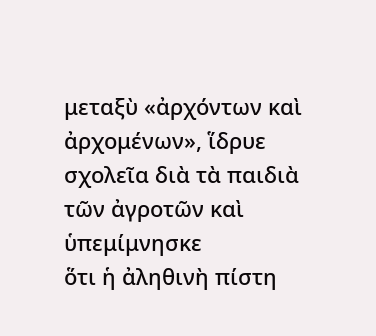μεταξὺ «ἀρχόντων καὶ ἀρχομένων», ἵδρυε σχολεῖα διὰ τὰ παιδιὰ τῶν ἀγροτῶν καὶ ὑπεμίμνησκε
ὅτι ἡ ἀληθινὴ πίστη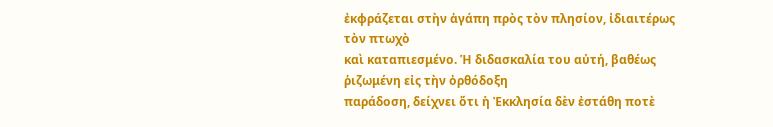ἐκφράζεται στὴν ἀγάπη πρὸς τὸν πλησίον, ἰδιαιτέρως τὸν πτωχὸ
καὶ καταπιεσμένο. Ἡ διδασκαλία του αὐτή, βαθέως ῥιζωμένη εἰς τὴν ὀρθόδοξη
παράδοση, δείχνει ὅτι ἡ Ἐκκλησία δὲν ἐστάθη ποτὲ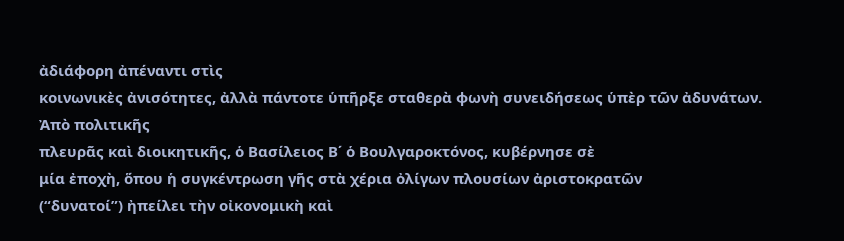ἀδιάφορη ἀπέναντι στὶς
κοινωνικὲς ἀνισότητες, ἀλλὰ πάντοτε ὑπῆρξε σταθερὰ φωνὴ συνειδήσεως ὑπὲρ τῶν ἀδυνάτων.
Ἀπὸ πολιτικῆς
πλευρᾶς καὶ διοικητικῆς, ὁ Βασίλειος Β΄ ὁ Βουλγαροκτόνος, κυβέρνησε σὲ
μία ἐποχὴ, ὅπου ἡ συγκέντρωση γῆς στὰ χέρια ὀλίγων πλουσίων ἀριστοκρατῶν
(“δυνατοί”) ἠπείλει τὴν οἰκονομικὴ καὶ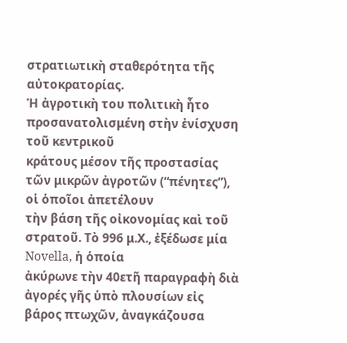στρατιωτικὴ σταθερότητα τῆς αὐτοκρατορίας.
Ἡ ἀγροτικὴ του πολιτικὴ ἦτο προσανατολισμένη στὴν ἐνίσχυση τοῦ κεντρικοῦ
κράτους μέσον τῆς προστασίας τῶν μικρῶν ἀγροτῶν (“πένητες”), οἱ ὁποῖοι ἀπετέλουν
τὴν βάση τῆς οἰκονομίας καὶ τοῦ στρατοῦ. Τὸ 996 μ.Χ., ἐξέδωσε μία Novella, ἡ ὁποία
ἀκύρωνε τὴν 40ετῆ παραγραφὴ διὰ ἀγορές γῆς ὑπὸ πλουσίων εἰς βάρος πτωχῶν, ἀναγκάζουσα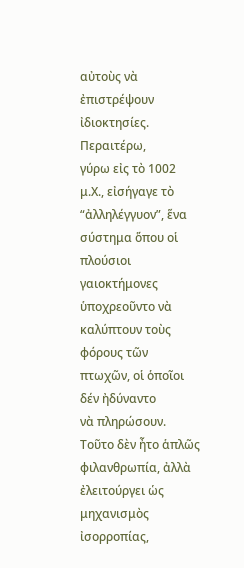αὐτοὺς νὰ ἐπιστρέψουν ἰδιοκτησίες.
Περαιτέρω,
γύρω εἰς τὸ 1002 μ.Χ., εἰσήγαγε τὸ “ἀλληλέγγυον”, ἕνα σύστημα ὅπου οἱ πλούσιοι
γαιοκτήμονες ὑποχρεοῦντο νὰ καλύπτουν τοὺς φόρους τῶν πτωχῶν, οἱ ὁποῖοι δέν ἠδύναντο
νὰ πληρώσουν. Τοῦτο δὲν ἦτο ἁπλῶς φιλανθρωπία, ἀλλὰ ἐλειτούργει ὡς μηχανισμὸς ἰσορροπίας,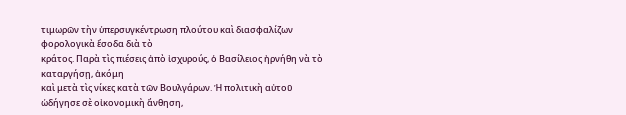τιμωρῶν τὴν ὑπερσυγκέντρωση πλούτου καὶ διασφαλίζων φορολογικὰ ἔσοδα διὰ τὸ
κράτος. Παρὰ τὶς πιέσεις ἀπὸ ἰσχυρούς, ὁ Βασίλειος ἠρνήθη νὰ τὸ καταργήσῃ, ἀκόμη
καὶ μετὰ τὶς νίκες κατὰ τῶν Βουλγάρων. Ἡ πολιτικὴ αὐτοῦ ὡδήγησε σὲ οἰκονομικὴ ἄνθηση,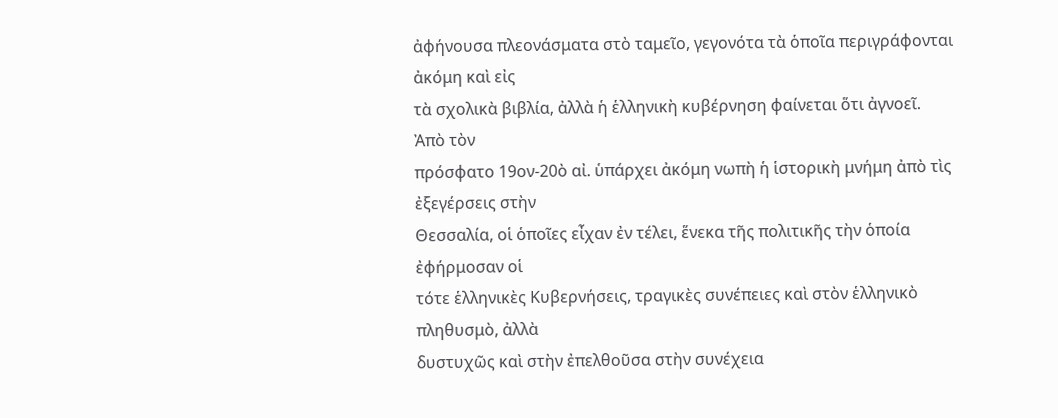ἀφήνουσα πλεονάσματα στὸ ταμεῖο, γεγονότα τὰ ὁποῖα περιγράφονται ἀκόμη καὶ εἰς
τὰ σχολικὰ βιβλία, ἀλλὰ ἡ ἑλληνικὴ κυβέρνηση φαίνεται ὅτι ἀγνοεῖ.
Ἀπὸ τὸν
πρόσφατο 19ον-20ὸ αἰ. ὑπάρχει ἀκόμη νωπὴ ἡ ἱστορικὴ μνήμη ἀπὸ τὶς ἐξεγέρσεις στὴν
Θεσσαλία, οἱ ὁποῖες εἶχαν ἐν τέλει, ἕνεκα τῆς πολιτικῆς τὴν ὁποία ἐφήρμοσαν οἱ
τότε ἑλληνικὲς Κυβερνήσεις, τραγικὲς συνέπειες καὶ στὸν ἑλληνικὸ πληθυσμὸ, ἀλλὰ
δυστυχῶς καὶ στὴν ἐπελθοῦσα στὴν συνέχεια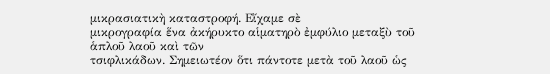μικρασιατικὴ καταστροφή. Εἴχαμε σὲ
μικρογραφία ἕνα ἀκήρυκτο αἱματηρὸ ἐμφύλιο μεταξὺ τοῦ ἁπλοῦ λαοῦ καὶ τῶν
τσιφλικάδων. Σημειωτέον ὅτι πάντοτε μετὰ τοῦ λαοῦ ὡς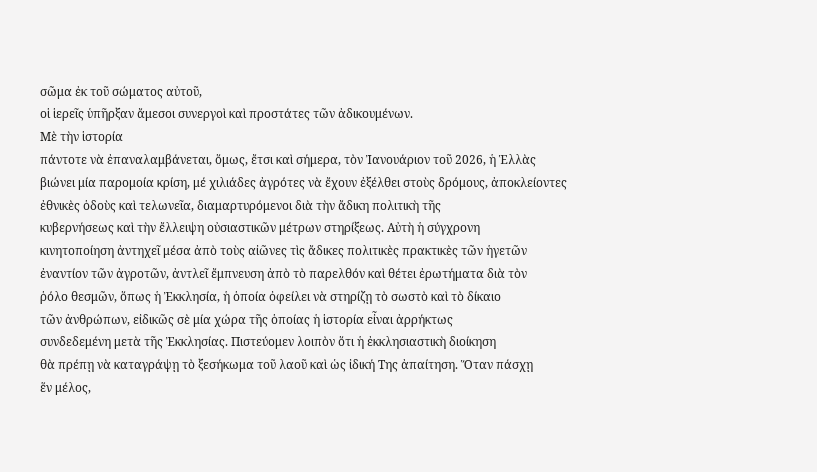σῶμα ἐκ τοῦ σώματος αὐτοῦ,
οἱ ἱερεῖς ὑπῆρξαν ἄμεσοι συνεργοὶ καὶ προστάτες τῶν ἀδικουμένων.
Μὲ τὴν ἱστορία
πάντοτε νὰ ἐπαναλαμβάνεται, ὅμως, ἔτσι καὶ σήμερα, τὸν Ἰανουάριον τοῦ 2026, ἡ Ἑλλὰς
βιώνει μία παρομοία κρίση, μέ χιλιάδες ἀγρότες νὰ ἔχουν ἐξέλθει στοὺς δρόμους, ἀποκλείοντες
ἐθνικὲς ὁδοὺς καὶ τελωνεῖα, διαμαρτυρόμενοι διὰ τὴν ἄδικη πολιτικὴ τῆς
κυβερνήσεως καὶ τὴν ἔλλειψη οὐσιαστικῶν μέτρων στηρίξεως. Αὐτὴ ἡ σύγχρονη
κινητοποίηση ἀντηχεῖ μέσα ἀπὸ τοὺς αἰῶνες τὶς ἄδικες πολιτικὲς πρακτικὲς τῶν ἡγετῶν
ἐναντίον τῶν ἀγροτῶν, ἀντλεῖ ἔμπνευση ἀπὸ τὸ παρελθόν καὶ θέτει ἐρωτήματα διὰ τὸν
ῥόλο θεσμῶν, ὅπως ἡ Ἐκκλησία, ἡ ὁποία ὀφείλει νὰ στηρίζῃ τὸ σωστὸ καὶ τὸ δίκαιο
τῶν ἀνθρώπων, εἰδικῶς σὲ μία χώρα τῆς ὁποίας ἡ ἱστορία εἶναι ἀρρήκτως
συνδεδεμένη μετὰ τῆς Ἐκκλησίας. Πιστεύομεν λοιπὸν ὅτι ἡ ἐκκλησιαστικὴ διοίκηση
θὰ πρέπῃ νὰ καταγράψῃ τὸ ξεσήκωμα τοῦ λαοῦ καὶ ὡς ἰδική Της ἀπαίτηση. Ὅταν πάσχῃ
ἕν μέλος,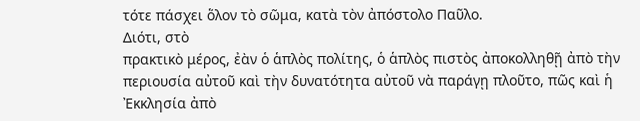τότε πάσχει ὅλον τὸ σῶμα, κατὰ τὸν ἀπόστολο Παῦλο.
Διότι, στὸ
πρακτικὸ μέρος, ἐὰν ὁ ἁπλὸς πολίτης, ὁ ἁπλὸς πιστὸς ἀποκολληθῇ ἀπὸ τὴν
περιουσία αὐτοῦ καὶ τὴν δυνατότητα αὐτοῦ νὰ παράγῃ πλοῦτο, πῶς καὶ ἡ Ἐκκλησία ἀπὸ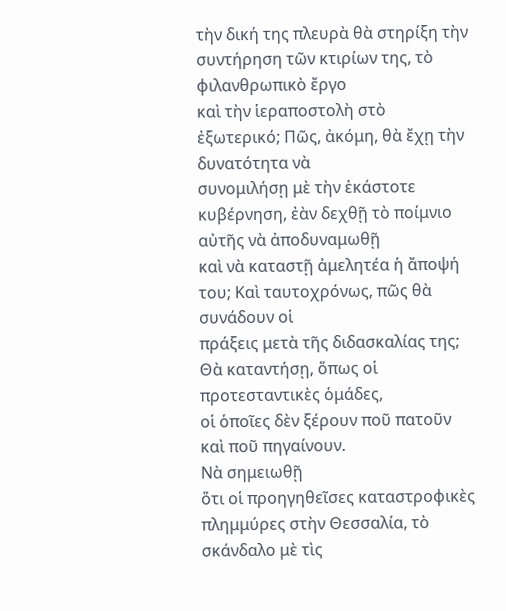τὴν δική της πλευρὰ θὰ στηρίξη τὴν συντήρηση τῶν κτιρίων της, τὸ φιλανθρωπικὸ ἔργο
καὶ τὴν ἱεραποστολὴ στὸ ἐξωτερικό; Πῶς, ἀκόμη, θὰ ἔχῃ τὴν δυνατότητα νὰ
συνομιλήσῃ μὲ τὴν ἑκάστοτε κυβέρνηση, ἐὰν δεχθῇ τὸ ποίμνιο αὐτῆς νὰ ἀποδυναμωθῇ
καὶ νὰ καταστῇ ἀμελητέα ἡ ἄποψή του; Καὶ ταυτοχρόνως, πῶς θὰ συνάδουν οἱ
πράξεις μετὰ τῆς διδασκαλίας της; Θὰ καταντήσῃ, ὅπως οἱ προτεσταντικὲς ὁμάδες,
οἱ ὁποῖες δὲν ξέρουν ποῦ πατοῦν καὶ ποῦ πηγαίνουν.
Νὰ σημειωθῇ
ὅτι οἱ προηγηθεῖσες καταστροφικὲς πλημμύρες στὴν Θεσσαλία, τὸ σκάνδαλο μὲ τὶς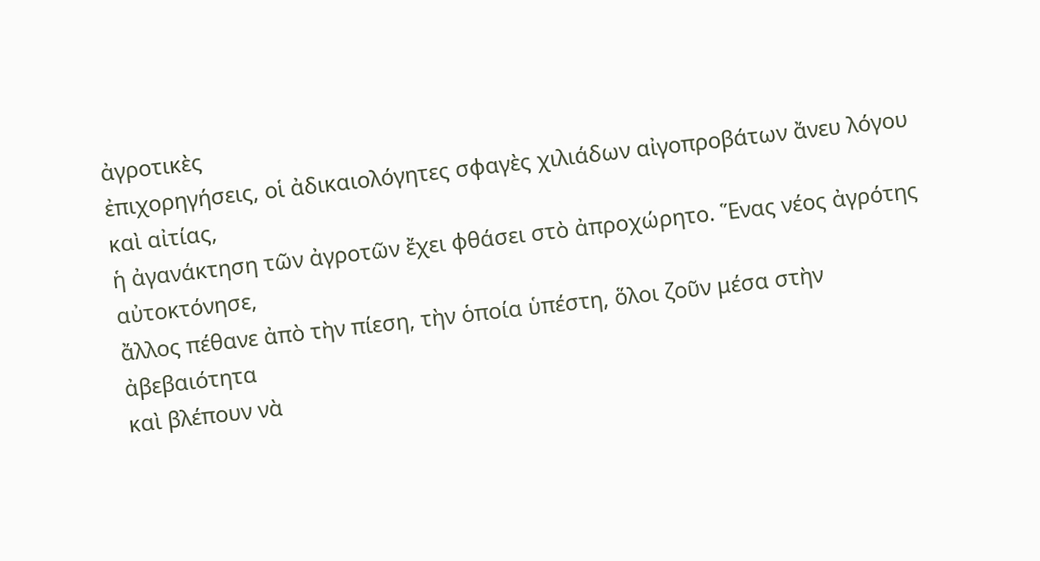ἀγροτικὲς
ἐπιχορηγήσεις, οἱ ἀδικαιολόγητες σφαγὲς χιλιάδων αἰγοπροβάτων ἄνευ λόγου καὶ αἰτίας,
ἡ ἀγανάκτηση τῶν ἀγροτῶν ἔχει φθάσει στὸ ἀπροχώρητο. Ἕνας νέος ἀγρότης αὐτοκτόνησε,
ἄλλος πέθανε ἀπὸ τὴν πίεση, τὴν ὁποία ὑπέστη, ὅλοι ζοῦν μέσα στὴν ἀβεβαιότητα
καὶ βλέπουν νὰ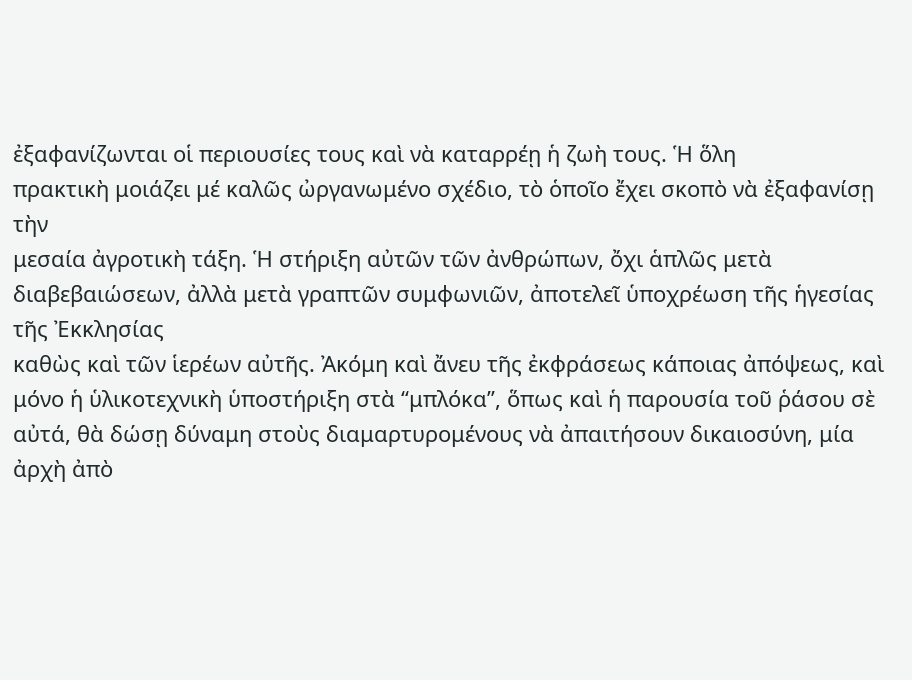ἐξαφανίζωνται οἱ περιουσίες τους καὶ νὰ καταρρέῃ ἡ ζωὴ τους. Ἡ ὅλη
πρακτικὴ μοιάζει μέ καλῶς ὠργανωμένο σχέδιο, τὸ ὁποῖο ἔχει σκοπὸ νὰ ἐξαφανίσῃ τὴν
μεσαία ἀγροτικὴ τάξη. Ἡ στήριξη αὐτῶν τῶν ἀνθρώπων, ὄχι ἁπλῶς μετὰ
διαβεβαιώσεων, ἀλλὰ μετὰ γραπτῶν συμφωνιῶν, ἀποτελεῖ ὑποχρέωση τῆς ἡγεσίας τῆς Ἐκκλησίας
καθὼς καὶ τῶν ἱερέων αὐτῆς. Ἀκόμη καὶ ἄνευ τῆς ἐκφράσεως κάποιας ἀπόψεως, καὶ
μόνο ἡ ὑλικοτεχνικὴ ὑποστήριξη στὰ ‘‘μπλόκα’’, ὅπως καὶ ἡ παρουσία τοῦ ῥάσου σὲ
αὐτά, θὰ δώσῃ δύναμη στοὺς διαμαρτυρομένους νὰ ἀπαιτήσουν δικαιοσύνη, μία ἀρχὴ ἀπὸ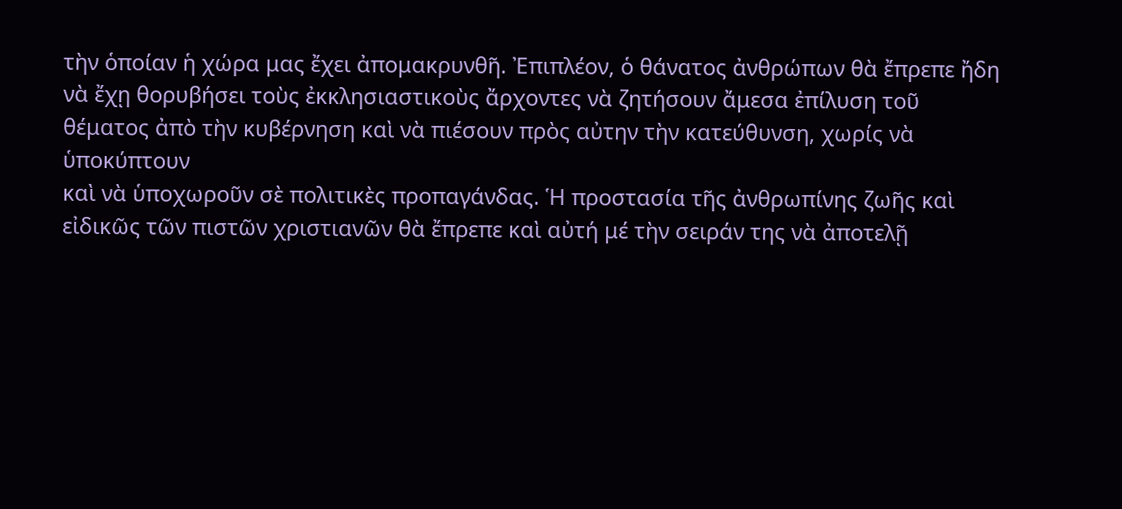τὴν ὁποίαν ἡ χώρα μας ἔχει ἀπομακρυνθῆ. Ἐπιπλέον, ὁ θάνατος ἀνθρώπων θὰ ἔπρεπε ἤδη
νὰ ἔχῃ θορυβήσει τοὺς ἐκκλησιαστικοὺς ἄρχοντες νὰ ζητήσουν ἄμεσα ἐπίλυση τοῦ
θέματος ἀπὸ τὴν κυβέρνηση καὶ νὰ πιέσουν πρὸς αὐτην τὴν κατεύθυνση, χωρίς νὰ ὑποκύπτουν
καὶ νὰ ὑποχωροῦν σὲ πολιτικὲς προπαγάνδας. Ἡ προστασία τῆς ἀνθρωπίνης ζωῆς καὶ
εἰδικῶς τῶν πιστῶν χριστιανῶν θὰ ἔπρεπε καὶ αὐτή μέ τὴν σειράν της νὰ ἀποτελῇ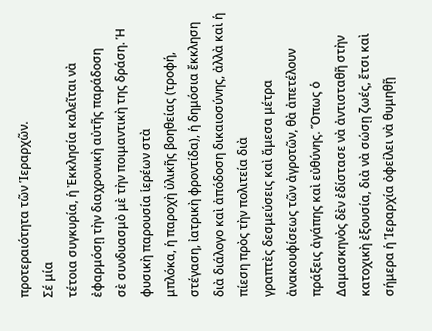προτεραιότητα τῶν Ἱεραρχῶν.
Σέ μία
τέτοια συγκυρία, ἡ Ἐκκλησία καλεῖται νὰ ἐφαρμόσῃ τὴν διαχρονικὴ αὐτῆς παράδοση
σὲ συνδυασμὸ μὲ τὴν ποιμαντικὴ της δράση. Ἡ φυσικὴ παρουσία ἱερέων στὰ
μπλόκα, ἡ παροχὴ ὑλικῆς βοηθείας (τροφή, στέγαση, ἰατρικὴ φροντίδα), ἡ δημόσια ἔκκληση
διὰ διάλογο καὶ ἀπόδοση δικαιοσύνης, ἀλλὰ καὶ ἡ πίεση πρὸς τὴν πολιτεία διὰ
γραπτὲς δεσμεύσεις καὶ ἄμεσα μέτρα ἀνακουφίσεως τῶν ἀγροτῶν, θὰ ἀπετέλουν
πράξεις ἀγάπης καὶ εὐθύνης. Ὅπως ὁ Δαμασκηνὸς δὲν ἐδίστασε νὰ ἀντισταθῆ στὴν
κατοχικὴ ἐξουσία, διὰ νὰ σώσῃ ζωές, ἔτσι καὶ σήμερα ἡ Ἱεραρχία ὀφείλει νὰ θυμηθῇ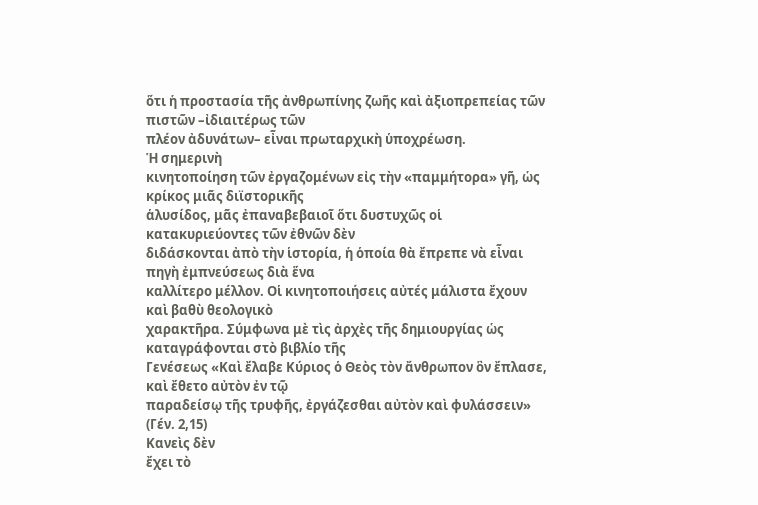ὅτι ἡ προστασία τῆς ἀνθρωπίνης ζωῆς καὶ ἀξιοπρεπείας τῶν πιστῶν –ἰδιαιτέρως τῶν
πλέον ἀδυνάτων– εἶναι πρωταρχικὴ ὑποχρέωση.
Ἡ σημερινὴ
κινητοποίηση τῶν ἐργαζομένων εἰς τὴν «παμμήτορα» γῆ, ὡς κρίκος μιᾶς διϊστορικῆς
ἁλυσίδος, μᾶς ἐπαναβεβαιοῖ ὅτι δυστυχῶς οἱ κατακυριεύοντες τῶν ἐθνῶν δὲν
διδάσκονται ἀπὸ τὴν ἱστορία, ἡ ὁποία θὰ ἔπρεπε νὰ εἶναι πηγὴ ἐμπνεύσεως διὰ ἕνα
καλλίτερο μέλλον. Οἱ κινητοποιήσεις αὐτές μάλιστα ἔχουν καὶ βαθὺ θεολογικὸ
χαρακτῆρα. Σύμφωνα μὲ τὶς ἀρχὲς τῆς δημιουργίας ὡς καταγράφονται στὸ βιβλίο τῆς
Γενέσεως «Καὶ ἔλαβε Κύριος ὁ Θεὸς τὸν ἄνθρωπον ὃν ἔπλασε, καὶ ἔθετο αὐτὸν ἐν τῷ
παραδείσῳ τῆς τρυφῆς, ἐργάζεσθαι αὐτὸν καὶ φυλάσσειν» (Γέν. 2,15)
Κανεὶς δὲν
ἔχει τὸ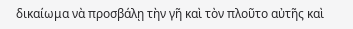δικαίωμα νὰ προσβάλῃ τὴν γῆ καὶ τὸν πλοῦτο αὐτῆς καὶ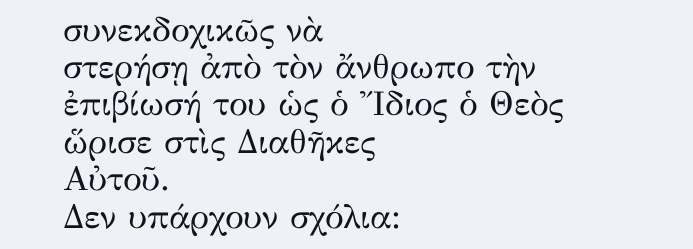συνεκδοχικῶς νὰ
στερήσῃ ἀπὸ τὸν ἄνθρωπο τὴν ἐπιβίωσή του ὡς ὁ Ἴδιος ὁ Θεὸς ὥρισε στὶς Διαθῆκες
Αὐτοῦ.
Δεν υπάρχουν σχόλια: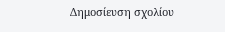Δημοσίευση σχολίου